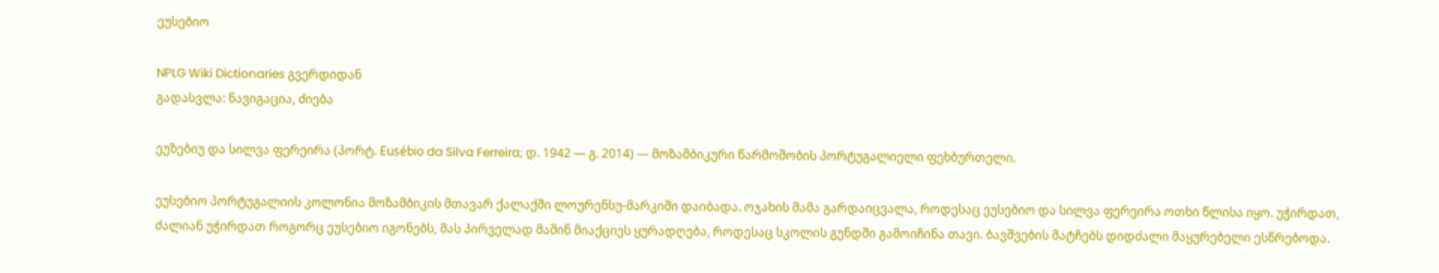ეუსებიო

NPLG Wiki Dictionaries გვერდიდან
გადასვლა: ნავიგაცია, ძიება

ეუზებიუ და სილვა ფერეირა (პორტ. Eusébio da Silva Ferreira; დ. 1942 — გ. 2014) — მოზამბიკური წარმოშობის პორტუგალიელი ფეხბურთელი.

ეუსებიო პორტუგალიის კოლონია მოზამბიკის მთავარ ქალაქში ლოურენსუ-მარკიში დაიბადა. ოჯახის მამა გარდაიცვალა, როდესაც ეუსებიო და სილვა ფერეირა ოთხი წლისა იყო. უჭირდათ, ძალიან უჭირდათ როგორც ეუსებიო იგონებს, მას პირველად მაშინ მიაქციეს ყურადღება, როდესაც სკოლის გუნდში გამოიჩინა თავი. ბავშვების მატჩებს დიდძალი მაყურებელი ესწრებოდა.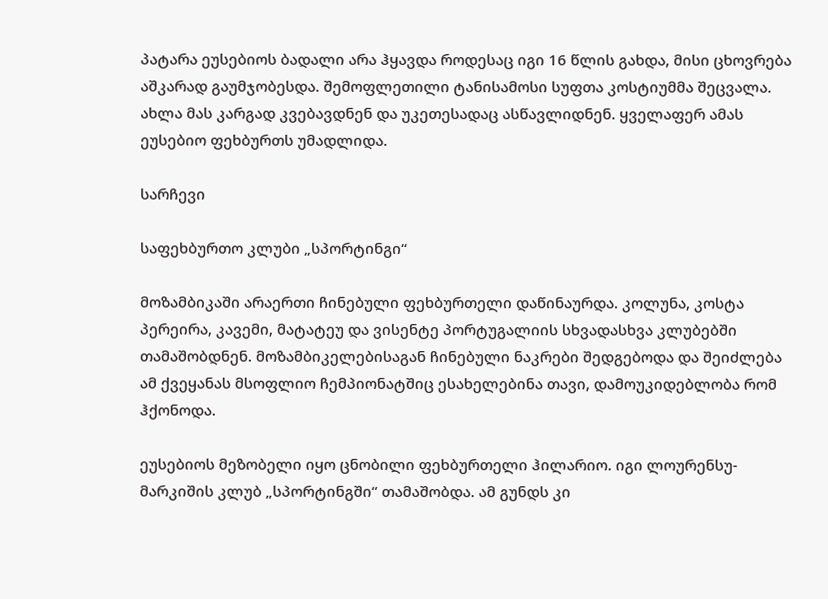პატარა ეუსებიოს ბადალი არა ჰყავდა როდესაც იგი 16 წლის გახდა, მისი ცხოვრება აშკარად გაუმჯობესდა. შემოფლეთილი ტანისამოსი სუფთა კოსტიუმმა შეცვალა. ახლა მას კარგად კვებავდნენ და უკეთესადაც ასწავლიდნენ. ყველაფერ ამას ეუსებიო ფეხბურთს უმადლიდა.

სარჩევი

საფეხბურთო კლუბი „სპორტინგი“

მოზამბიკაში არაერთი ჩინებული ფეხბურთელი დაწინაურდა. კოლუნა, კოსტა პერეირა, კავემი, მატატეუ და ვისენტე პორტუგალიის სხვადასხვა კლუბებში თამაშობდნენ. მოზამბიკელებისაგან ჩინებული ნაკრები შედგებოდა და შეიძლება ამ ქვეყანას მსოფლიო ჩემპიონატშიც ესახელებინა თავი, დამოუკიდებლობა რომ ჰქონოდა.

ეუსებიოს მეზობელი იყო ცნობილი ფეხბურთელი ჰილარიო. იგი ლოურენსუ-მარკიშის კლუბ „სპორტინგში“ თამაშობდა. ამ გუნდს კი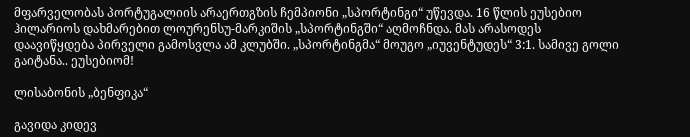მფარველობას პორტუგალიის არაერთგზის ჩემპიონი „სპორტინგი“ უწევდა. 16 წლის ეუსებიო ჰილარიოს დახმარებით ლოურენსუ-მარკიშის „სპორტინგში“ აღმოჩნდა. მას არასოდეს დაავიწყდება პირველი გამოსვლა ამ კლუბში. „სპორტინგმა“ მოუგო „იუვენტუდეს“ 3:1. სამივე გოლი გაიტანა.. ეუსებიომ!

ლისაბონის „ბენფიკა“

გავიდა კიდევ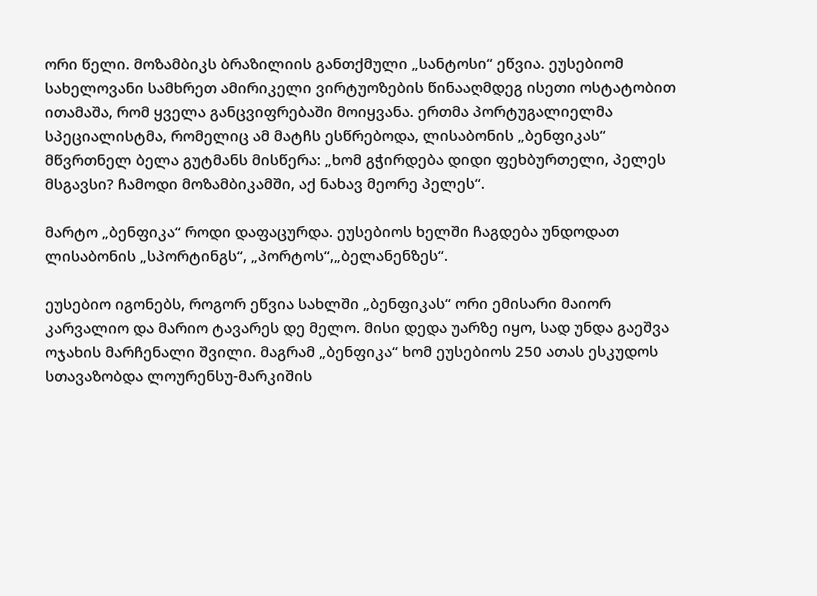ორი წელი. მოზამბიკს ბრაზილიის განთქმული „სანტოსი“ ეწვია. ეუსებიომ სახელოვანი სამხრეთ ამირიკელი ვირტუოზების წინააღმდეგ ისეთი ოსტატობით ითამაშა, რომ ყველა განცვიფრებაში მოიყვანა. ერთმა პორტუგალიელმა სპეციალისტმა, რომელიც ამ მატჩს ესწრებოდა, ლისაბონის „ბენფიკას“ მწვრთნელ ბელა გუტმანს მისწერა: „ხომ გჭირდება დიდი ფეხბურთელი, პელეს მსგავსი? ჩამოდი მოზამბიკამში, აქ ნახავ მეორე პელეს“.

მარტო „ბენფიკა“ როდი დაფაცურდა. ეუსებიოს ხელში ჩაგდება უნდოდათ ლისაბონის „სპორტინგს“, „პორტოს“,„ბელანენზეს“.

ეუსებიო იგონებს, როგორ ეწვია სახლში „ბენფიკას“ ორი ემისარი მაიორ კარვალიო და მარიო ტავარეს დე მელო. მისი დედა უარზე იყო, სად უნდა გაეშვა ოჯახის მარჩენალი შვილი. მაგრამ „ბენფიკა“ ხომ ეუსებიოს 250 ათას ესკუდოს სთავაზობდა ლოურენსუ-მარკიშის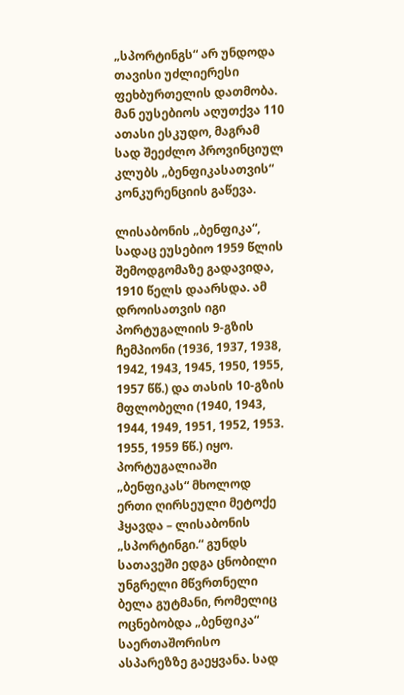„სპორტინგს“ არ უნდოდა თავისი უძლიერესი ფეხბურთელის დათმობა. მან ეუსებიოს აღუთქვა 110 ათასი ესკუდო, მაგრამ სად შეეძლო პროვინციულ კლუბს „ბენფიკასათვის“ კონკურენციის გაწევა.

ლისაბონის „ბენფიკა“, სადაც ეუსებიო 1959 წლის შემოდგომაზე გადავიდა, 1910 წელს დაარსდა. ამ დროისათვის იგი პორტუგალიის 9-გზის ჩემპიონი (1936, 1937, 1938, 1942, 1943, 1945, 1950, 1955, 1957 წწ.) და თასის 10-გზის მფლობელი (1940, 1943, 1944, 1949, 1951, 1952, 1953. 1955, 1959 წწ.) იყო. პორტუგალიაში „ბენფიკას“ მხოლოდ ერთი ღირსეული მეტოქე ჰყავდა – ლისაბონის „სპორტინგი.“ გუნდს სათავეში ედგა ცნობილი უნგრელი მწვრთნელი ბელა გუტმანი, რომელიც ოცნებობდა „ბენფიკა“ საერთაშორისო ასპარეზზე გაეყვანა. სად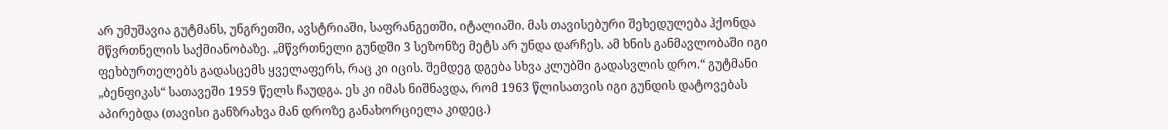არ უმუშავია გუტმანს, უნგრეთში, ავსტრიაში, საფრანგეთში, იტალიაში. მას თავისებური შეხედულება ჰქონდა მწვრთნელის საქმიანობაზე. „მწვრთნელი გუნდში 3 სეზონზე მეტს არ უნდა დარჩეს. ამ ხნის განმავლობაში იგი ფეხბურთელებს გადასცემს ყველაფერს, რაც კი იცის. შემდეგ დგება სხვა კლუბში გადასვლის დრო.“ გუტმანი „ბენფიკას“ სათავეში 1959 წელს ჩაუდგა. ეს კი იმას ნიშნავდა, რომ 1963 წლისათვის იგი გუნდის დატოვებას აპირებდა (თავისი განზრახვა მან დროზე განახორციელა კიდეც.)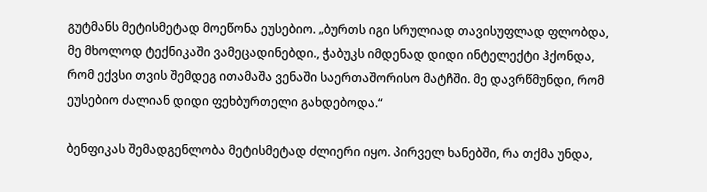გუტმანს მეტისმეტად მოეწონა ეუსებიო. „ბურთს იგი სრულიად თავისუფლად ფლობდა, მე მხოლოდ ტექნიკაში ვამეცადინებდი., ჭაბუკს იმდენად დიდი ინტელექტი ჰქონდა, რომ ექვსი თვის შემდეგ ითამაშა ვენაში საერთაშორისო მატჩში. მე დავრწმუნდი, რომ ეუსებიო ძალიან დიდი ფეხბურთელი გახდებოდა.“

ბენფიკას შემადგენლობა მეტისმეტად ძლიერი იყო. პირველ ხანებში, რა თქმა უნდა,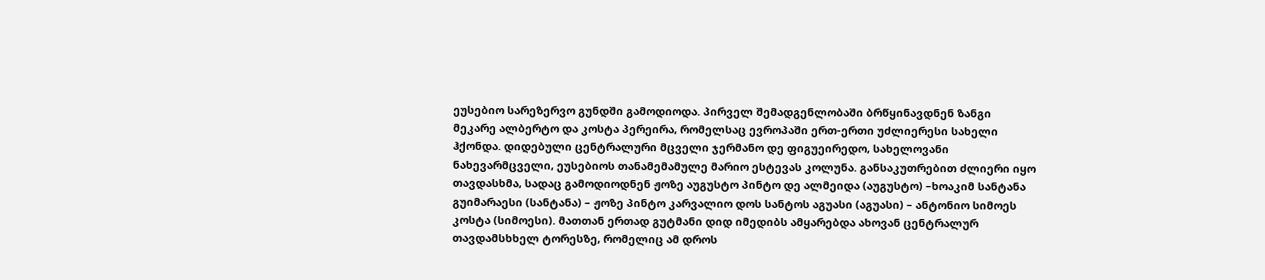ეუსებიო სარეზერვო გუნდში გამოდიოდა. პირველ შემადგენლობაში ბრწყინავდნენ ზანგი მეკარე ალბერტო და კოსტა პერეირა, რომელსაც ევროპაში ერთ-ერთი უძლიერესი სახელი ჰქონდა. დიდებული ცენტრალური მცველი ჯერმანო დე ფიგუეირედო, სახელოვანი ნახევარმცველი, ეუსებიოს თანამემამულე მარიო ესტევას კოლუნა. განსაკუთრებით ძლიერი იყო თავდასხმა, სადაც გამოდიოდნენ ჟოზე აუგუსტო პინტო დე ალმეიდა (აუგუსტო) –ხოაკიმ სანტანა გუიმარაესი (სანტანა) – ჟოზე პინტო კარვალიო დოს სანტოს აგუასი (აგუასი) – ანტონიო სიმოეს კოსტა (სიმოესი). მათთან ერთად გუტმანი დიდ იმედიბს ამყარებდა ახოვან ცენტრალურ თავდამსხხელ ტორესზე, რომელიც ამ დროს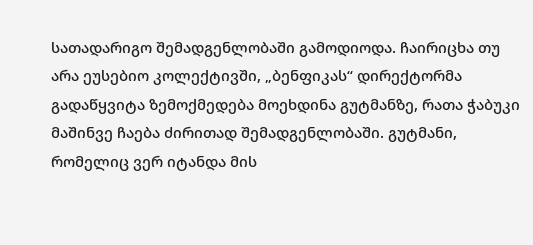სათადარიგო შემადგენლობაში გამოდიოდა. ჩაირიცხა თუ არა ეუსებიო კოლექტივში, „ბენფიკას“ დირექტორმა გადაწყვიტა ზემოქმედება მოეხდინა გუტმანზე, რათა ჭაბუკი მაშინვე ჩაება ძირითად შემადგენლობაში. გუტმანი, რომელიც ვერ იტანდა მის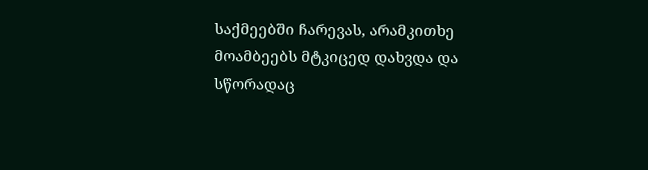საქმეებში ჩარევას, არამკითხე მოამბეებს მტკიცედ დახვდა და სწორადაც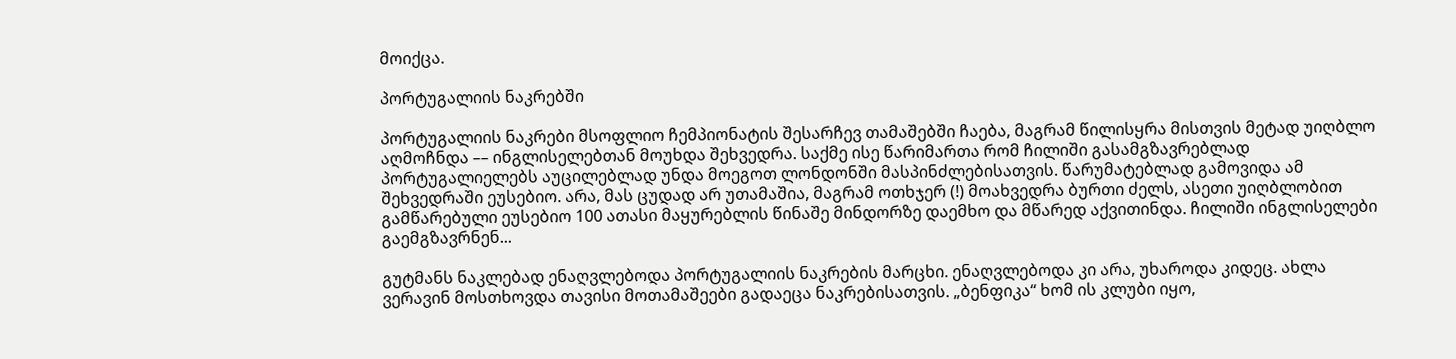მოიქცა.

პორტუგალიის ნაკრებში

პორტუგალიის ნაკრები მსოფლიო ჩემპიონატის შესარჩევ თამაშებში ჩაება, მაგრამ წილისყრა მისთვის მეტად უიღბლო აღმოჩნდა –– ინგლისელებთან მოუხდა შეხვედრა. საქმე ისე წარიმართა რომ ჩილიში გასამგზავრებლად პორტუგალიელებს აუცილებლად უნდა მოეგოთ ლონდონში მასპინძლებისათვის. წარუმატებლად გამოვიდა ამ შეხვედრაში ეუსებიო. არა, მას ცუდად არ უთამაშია, მაგრამ ოთხჯერ (!) მოახვედრა ბურთი ძელს, ასეთი უიღბლობით გამწარებული ეუსებიო 100 ათასი მაყურებლის წინაშე მინდორზე დაემხო და მწარედ აქვითინდა. ჩილიში ინგლისელები გაემგზავრნენ...

გუტმანს ნაკლებად ენაღვლებოდა პორტუგალიის ნაკრების მარცხი. ენაღვლებოდა კი არა, უხაროდა კიდეც. ახლა ვერავინ მოსთხოვდა თავისი მოთამაშეები გადაეცა ნაკრებისათვის. „ბენფიკა“ ხომ ის კლუბი იყო,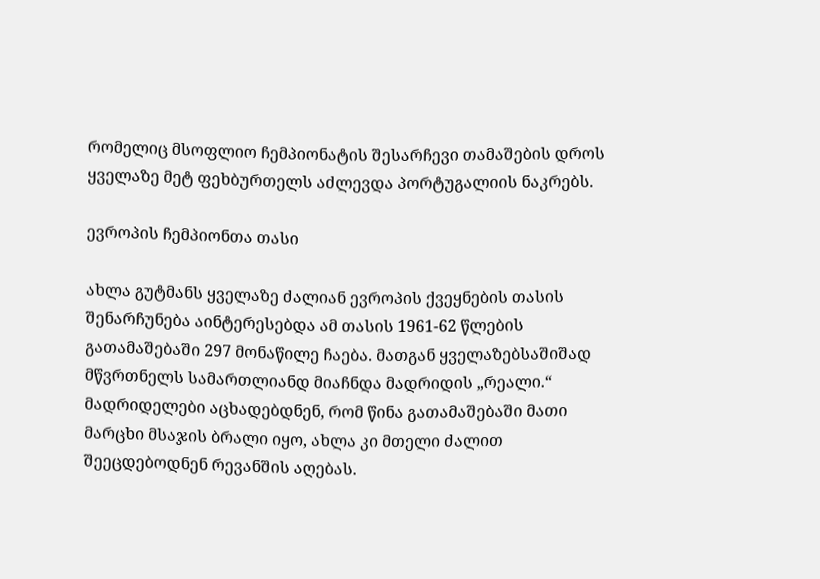რომელიც მსოფლიო ჩემპიონატის შესარჩევი თამაშების დროს ყველაზე მეტ ფეხბურთელს აძლევდა პორტუგალიის ნაკრებს.

ევროპის ჩემპიონთა თასი

ახლა გუტმანს ყველაზე ძალიან ევროპის ქვეყნების თასის შენარჩუნება აინტერესებდა ამ თასის 1961-62 წლების გათამაშებაში 297 მონაწილე ჩაება. მათგან ყველაზებსაშიშად მწვრთნელს სამართლიანდ მიაჩნდა მადრიდის „რეალი.“ მადრიდელები აცხადებდნენ, რომ წინა გათამაშებაში მათი მარცხი მსაჯის ბრალი იყო, ახლა კი მთელი ძალით შეეცდებოდნენ რევანშის აღებას.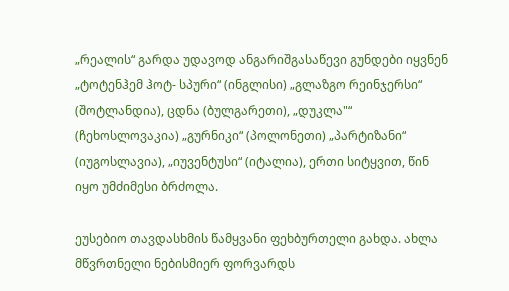„რეალის“ გარდა უდავოდ ანგარიშგასაწევი გუნდები იყვნენ „ტოტენჰემ ჰოტ- სპური“ (ინგლისი) „გლაზგო რეინჯერსი“ (შოტლანდია), ცდნა (ბულგარეთი), „დუკლა"“ (ჩეხოსლოვაკია) „გურნიკი“ (პოლონეთი) „პარტიზანი“ (იუგოსლავია), „იუვენტუსი“ (იტალია), ერთი სიტყვით, წინ იყო უმძიმესი ბრძოლა.

ეუსებიო თავდასხმის წამყვანი ფეხბურთელი გახდა. ახლა მწვრთნელი ნებისმიერ ფორვარდს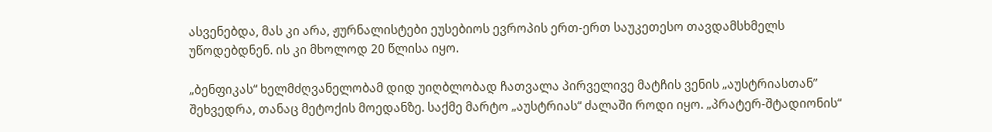ასვენებდა, მას კი არა, ჟურნალისტები ეუსებიოს ევროპის ერთ-ერთ საუკეთესო თავდამსხმელს უწოდებდნენ. ის კი მხოლოდ 20 წლისა იყო.

„ბენფიკას“ ხელმძღვანელობამ დიდ უიღბლობად ჩათვალა პირველივე მატჩის ვენის „აუსტრიასთან” შეხვედრა, თანაც მეტოქის მოედანზე. საქმე მარტო „აუსტრიას“ ძალაში როდი იყო. „პრატერ-შტადიონის“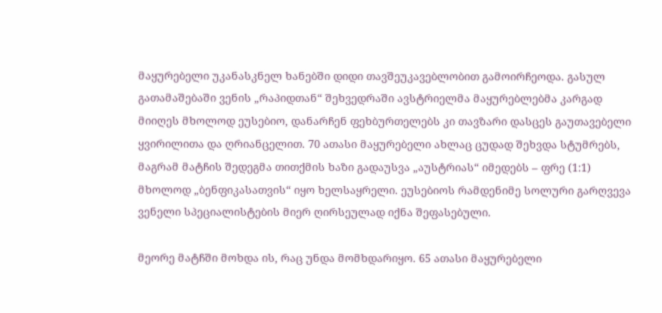მაყურებელი უკანასკნელ ხანებში დიდი თავშეუკავებლობით გამოირჩეოდა. გასულ გათამაშებაში ვენის „რაპიდთან“ შეხვედრაში ავსტრიელმა მაყურებლებმა კარგად მიიღეს მხოლოდ ეუსებიო, დანარჩენ ფეხბურთელებს კი თავზარი დასცეს გაუთავებელი ყვირილითა და ღრიანცელით. 70 ათასი მაყურებელი ახლაც ცუდად შეხვდა სტუმრებს, მაგრამ მატჩის შედეგმა თითქმის ხაზი გადაუსვა „აუსტრიას“ იმედებს – ფრე (1:1) მხოლოდ „ბენფიკასათვის“ იყო ხელსაყრელი. ეუსებიოს რამდენიმე სოლური გარღვევა ვენელი სპეციალისტების მიერ ღირსეულად იქნა შეფასებული.

მეორე მატჩში მოხდა ის, რაც უნდა მომხდარიყო. 65 ათასი მაყურებელი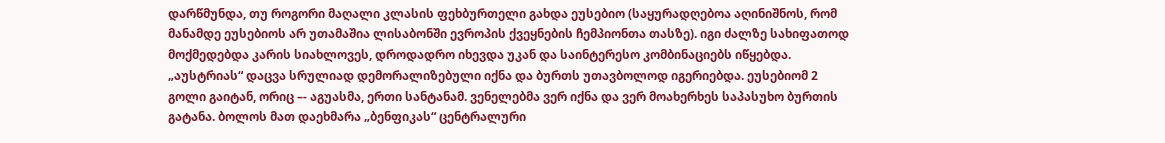დარწმუნდა, თუ როგორი მაღალი კლასის ფეხბურთელი გახდა ეუსებიო (საყურადღებოა აღინიშნოს, რომ მანამდე ეუსებიოს არ უთამაშია ლისაბონში ევროპის ქვეყნების ჩემპიონთა თასზე). იგი ძალზე სახიფათოდ მოქმედებდა კარის სიახლოვეს, დროდადრო იხევდა უკან და საინტერესო კომბინაციებს იწყებდა. „აუსტრიას“ დაცვა სრულიად დემორალიზებული იქნა და ბურთს უთავბოლოდ იგერიებდა. ეუსებიომ 2 გოლი გაიტან, ორიც –- აგუასმა, ერთი სანტანამ. ვენელებმა ვერ იქნა და ვერ მოახერხეს საპასუხო ბურთის გატანა. ბოლოს მათ დაეხმარა „ბენფიკას“ ცენტრალური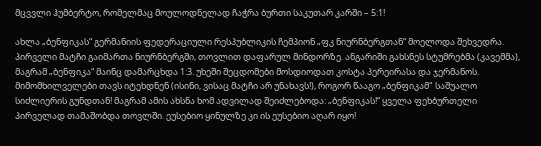მცვვლი ჰუმბერტო, რომელმაც მოულოდნელად ჩაჭრა ბურთი საკუთარ კარში – 5:1!

ახლა „ბენფიკას“ გერმანიის ფედერაციული რესპუბლიკის ჩემპიონ „ფკ ნიურნბერგთან“ მოელოდა შეხვედრა. პირველი მატჩი გაიმართა ნიურნბერგში, თოვლით დაფარულ მინდორზე. ანგარიში გახსნეს სტუმრებმა (კავემმა), მაგრამ „ბენფიკა“ მაინც დამარცხდა 1:3. უხეში შეცდომები მოსდიოდათ კოსტა პერეირასა და ჯერმანოს. მიმომხილველები თავს იტეხდნენ (ისინი, ვისაც მატჩი არ უნახავს!), როგორ წააგო „ბენფიკამ" საშუალო სიძლიერის გუნდთან! მაგრამ ამის ახსნა ხომ ადვილად შეიძლებოდა: „ბენფიკას!“ ყველა ფეხბურთელი პირველად თამაშობდა თოვლში. ეუსებიო ყინულზე კი ის ეუსებიო აღარ იყო!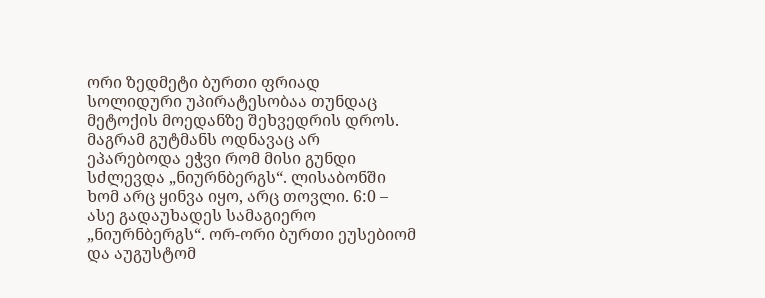ორი ზედმეტი ბურთი ფრიად სოლიდური უპირატესობაა თუნდაც მეტოქის მოედანზე შეხვედრის დროს. მაგრამ გუტმანს ოდნავაც არ ეპარებოდა ეჭვი რომ მისი გუნდი სძლევდა „ნიურნბერგს“. ლისაბონში ხომ არც ყინვა იყო, არც თოვლი. 6:0 – ასე გადაუხადეს სამაგიერო „ნიურნბერგს“. ორ-ორი ბურთი ეუსებიომ და აუგუსტომ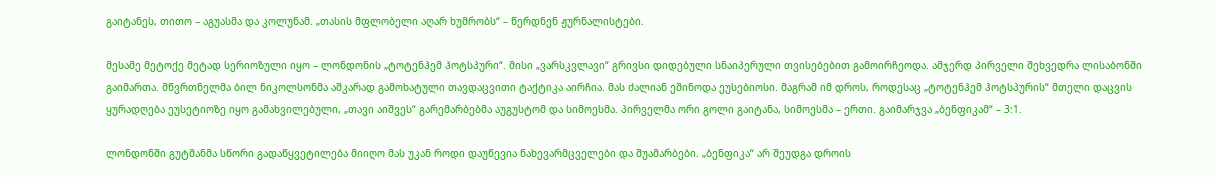გაიტანეს, თითო – აგუასმა და კოლუნამ. „თასის მფლობელი აღარ ხუმრობს“ – წერდნენ ჟურნალისტები.

მესამე მეტოქე მეტად სერიოზული იყო – ლონდონის „ტოტენჰემ ჰოტსპური“. მისი „ვარსკვლავი“ გრივსი დიდებული სნაიპერული თვისებებით გამოირჩეოდა. ამჯერდ პირველი შეხვედრა ლისაბონში გაიმართა. მწვრთნელმა ბილ ნიკოლსონმა აშკარად გამოხატული თავდაცვითი ტაქტიკა აირჩია. მას ძალიან ეშინოდა ეუსებიოსი. მაგრამ იმ დროს, როდესაც „ტოტენჰემ ჰოტსპურის“ მთელი დაცვის ყურადღება ეუსეტიოზე იყო გამახვილებული, „თავი აიშვეს“ გარემარბებმა აუგუსტომ და სიმოესმა. პირველმა ორი გოლი გაიტანა, სიმოესმა – ერთი. გაიმარჯვა „ბენფიკამ“ – 3:1.

ლონდონში გუტმანმა სწორი გადაწყვეტილება მიიღო მას უკან როდი დაუწევია ნახევარმცველები და შუამარბები. „ბენფიკა“ არ შეუდგა დროის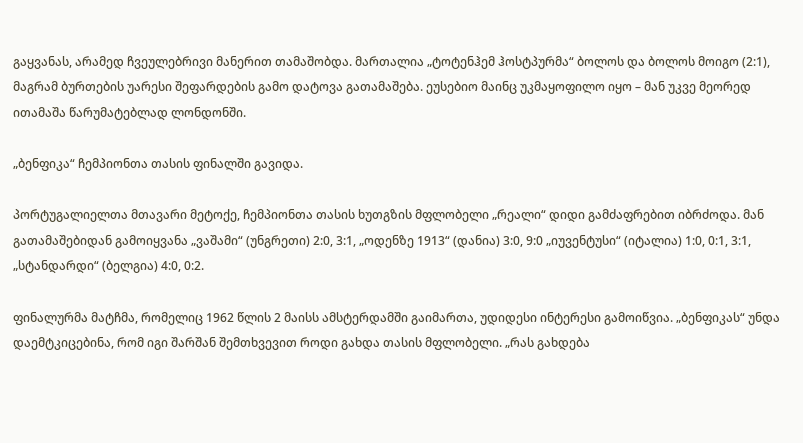გაყვანას, არამედ ჩვეულებრივი მანერით თამაშობდა. მართალია „ტოტენჰემ ჰოსტპურმა“ ბოლოს და ბოლოს მოიგო (2:1), მაგრამ ბურთების უარესი შეფარდების გამო დატოვა გათამაშება. ეუსებიო მაინც უკმაყოფილო იყო – მან უკვე მეორედ ითამაშა წარუმატებლად ლონდონში.

„ბენფიკა“ ჩემპიონთა თასის ფინალში გავიდა.

პორტუგალიელთა მთავარი მეტოქე, ჩემპიონთა თასის ხუთგზის მფლობელი „რეალი“ დიდი გამძაფრებით იბრძოდა. მან გათამაშებიდან გამოიყვანა „ვაშამი“ (უნგრეთი) 2:0, 3:1, „ოდენზე 1913“ (დანია) 3:0, 9:0 „იუვენტუსი“ (იტალია) 1:0, 0:1, 3:1, „სტანდარდი“ (ბელგია) 4:0, 0:2.

ფინალურმა მატჩმა, რომელიც 1962 წლის 2 მაისს ამსტერდამში გაიმართა, უდიდესი ინტერესი გამოიწვია. „ბენფიკას“ უნდა დაემტკიცებინა, რომ იგი შარშან შემთხვევით როდი გახდა თასის მფლობელი. „რას გახდება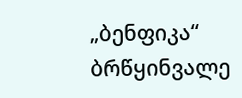„ბენფიკა“ ბრწყინვალე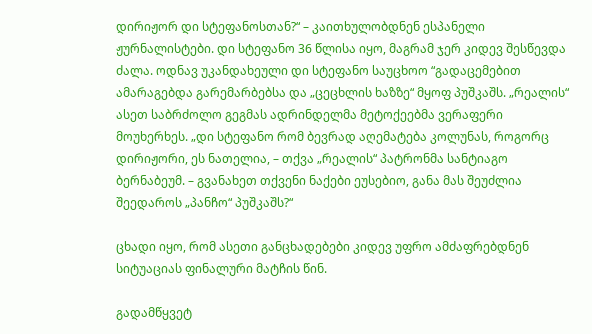დირიჟორ დი სტეფანოსთან?“ – კაითხულობდნენ ესპანელი ჟურნალისტები. დი სტეფანო 36 წლისა იყო, მაგრამ ჯერ კიდევ შესწევდა ძალა. ოდნავ უკანდახეული დი სტეფანო საუცხოო “გადაცემებით ამარაგებდა გარემარბებსა და „ცეცხლის ხაზზე“ მყოფ პუშკაშს. „რეალის“ ასეთ საბრძოლო გეგმას ადრინდელმა მეტოქეებმა ვერაფერი მოუხერხეს. „დი სტეფანო რომ ბევრად აღემატება კოლუნას, როგორც დირიჟორი, ეს ნათელია, – თქვა „რეალის“ პატრონმა სანტიაგო ბერნაბეუმ. – გვანახეთ თქვენი ნაქები ეუსებიო, განა მას შეუძლია შეედაროს „პანჩო“ პუშკაშს?“

ცხადი იყო, რომ ასეთი განცხადებები კიდევ უფრო ამძაფრებდნენ სიტუაციას ფინალური მატჩის წინ.

გადამწყვეტ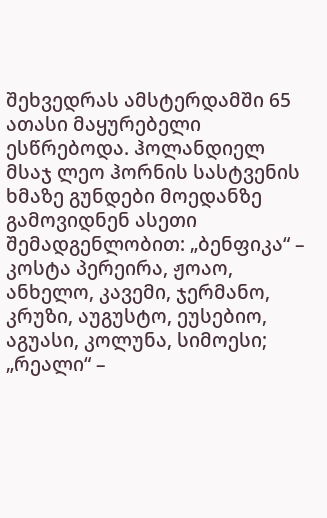შეხვედრას ამსტერდამში 65 ათასი მაყურებელი ესწრებოდა. ჰოლანდიელ მსაჯ ლეო ჰორნის სასტვენის ხმაზე გუნდები მოედანზე გამოვიდნენ ასეთი შემადგენლობით: „ბენფიკა“ – კოსტა პერეირა, ჟოაო, ანხელო, კავემი, ჯერმანო, კრუზი, აუგუსტო, ეუსებიო, აგუასი, კოლუნა, სიმოესი; „რეალი“ –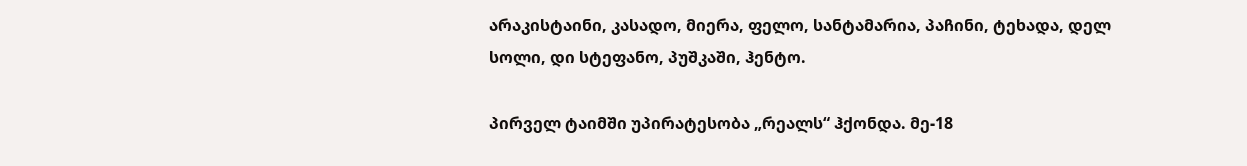არაკისტაინი, კასადო, მიერა, ფელო, სანტამარია, პაჩინი, ტეხადა, დელ სოლი, დი სტეფანო, პუშკაში, ჰენტო.

პირველ ტაიმში უპირატესობა „რეალს“ ჰქონდა. მე-18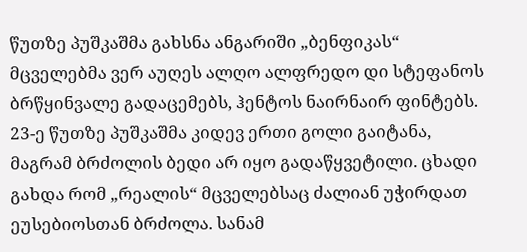წუთზე პუშკაშმა გახსნა ანგარიში „ბენფიკას“ მცველებმა ვერ აუღეს ალღო ალფრედო დი სტეფანოს ბრწყინვალე გადაცემებს, ჰენტოს ნაირნაირ ფინტებს. 23-ე წუთზე პუშკაშმა კიდევ ერთი გოლი გაიტანა, მაგრამ ბრძოლის ბედი არ იყო გადაწყვეტილი. ცხადი გახდა რომ „რეალის“ მცველებსაც ძალიან უჭირდათ ეუსებიოსთან ბრძოლა. სანამ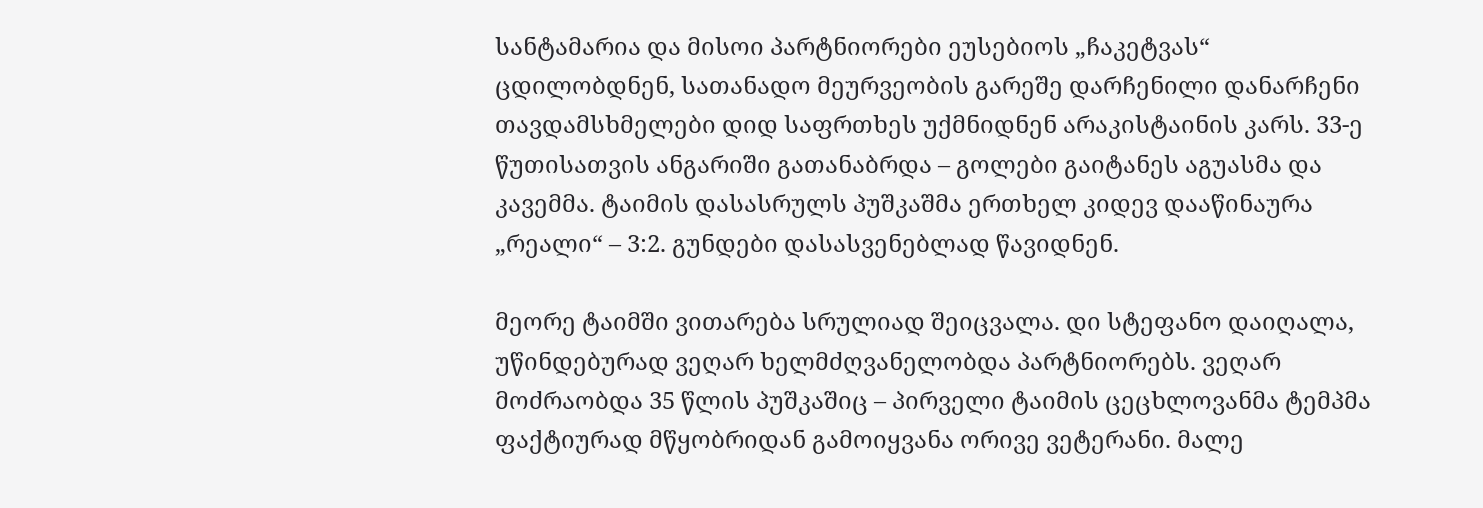სანტამარია და მისოი პარტნიორები ეუსებიოს „ჩაკეტვას“ ცდილობდნენ, სათანადო მეურვეობის გარეშე დარჩენილი დანარჩენი თავდამსხმელები დიდ საფრთხეს უქმნიდნენ არაკისტაინის კარს. 33-ე წუთისათვის ანგარიში გათანაბრდა – გოლები გაიტანეს აგუასმა და კავემმა. ტაიმის დასასრულს პუშკაშმა ერთხელ კიდევ დააწინაურა „რეალი“ – 3:2. გუნდები დასასვენებლად წავიდნენ.

მეორე ტაიმში ვითარება სრულიად შეიცვალა. დი სტეფანო დაიღალა, უწინდებურად ვეღარ ხელმძღვანელობდა პარტნიორებს. ვეღარ მოძრაობდა 35 წლის პუშკაშიც – პირველი ტაიმის ცეცხლოვანმა ტემპმა ფაქტიურად მწყობრიდან გამოიყვანა ორივე ვეტერანი. მალე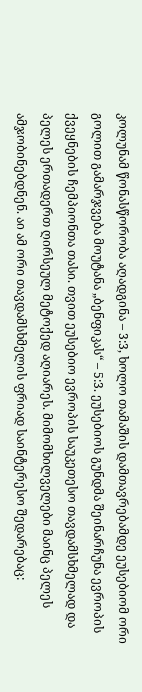კოლუნამ წონასწორობა აღადგინა – 3:3, ხოლო თამაშის დამთავრებამდე ეუსებიომ ორი გოლით გამარჯვება მოუტანა „ბენფიკას“ – 5:3. ეუსებიოს გუნდმა შეინარჩუნა ევროპის ქვეყნების ჩემპიონთა თასი. თვით ეუსებიო ევროპის საუკეთესო თავდამსხმელად და პელეს ერთადერთ ღირსეულ მეტოქედ აღიარეს. მიმომხილველები მაინც პელეს ამჯობინებდნენ. აი ამ ორი თავდამსხმელის ფრიად საინტერესო შედარებაც: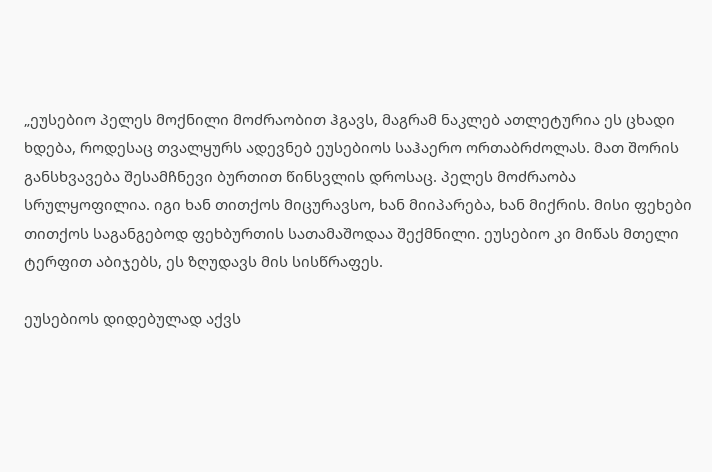„ეუსებიო პელეს მოქნილი მოძრაობით ჰგავს, მაგრამ ნაკლებ ათლეტურია ეს ცხადი ხდება, როდესაც თვალყურს ადევნებ ეუსებიოს საჰაერო ორთაბრძოლას. მათ შორის განსხვავება შესამჩნევი ბურთით წინსვლის დროსაც. პელეს მოძრაობა სრულყოფილია. იგი ხან თითქოს მიცურავსო, ხან მიიპარება, ხან მიქრის. მისი ფეხები თითქოს საგანგებოდ ფეხბურთის სათამაშოდაა შექმნილი. ეუსებიო კი მიწას მთელი ტერფით აბიჯებს, ეს ზღუდავს მის სისწრაფეს.

ეუსებიოს დიდებულად აქვს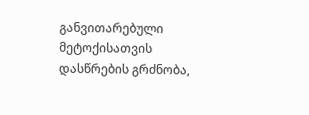განვითარებული მეტოქისათვის დასწრების გრძნობა,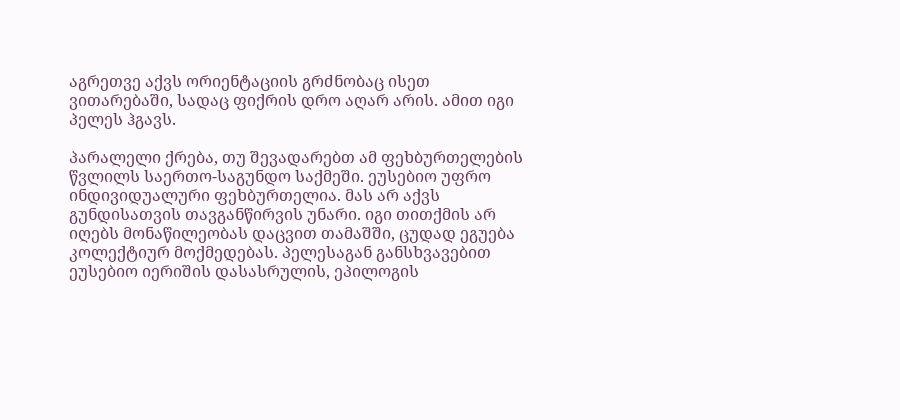აგრეთვე აქვს ორიენტაციის გრძნობაც ისეთ ვითარებაში, სადაც ფიქრის დრო აღარ არის. ამით იგი პელეს ჰგავს.

პარალელი ქრება, თუ შევადარებთ ამ ფეხბურთელების წვლილს საერთო-საგუნდო საქმეში. ეუსებიო უფრო ინდივიდუალური ფეხბურთელია. მას არ აქვს გუნდისათვის თავგანწირვის უნარი. იგი თითქმის არ იღებს მონაწილეობას დაცვით თამაშში, ცუდად ეგუება კოლექტიურ მოქმედებას. პელესაგან განსხვავებით ეუსებიო იერიშის დასასრულის, ეპილოგის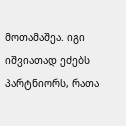მოთამაშეა. იგი იშვიათად ეძებს პარტნიორს, რათა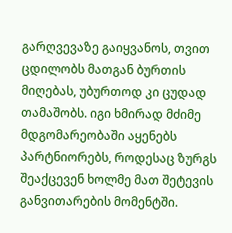გარღვევაზე გაიყვანოს, თვით ცდილობს მათგან ბურთის მიღებას, უბურთოდ კი ცუდად თამაშობს. იგი ხმირად მძიმე მდგომარეობაში აყენებს პარტნიორებს, როდესაც ზურგს შეაქცევენ ხოლმე მათ შეტევის განვითარების მომენტში.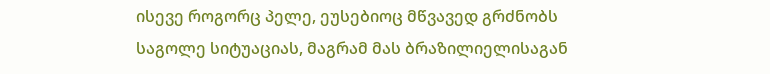ისევე როგორც პელე, ეუსებიოც მწვავედ გრძნობს საგოლე სიტუაციას, მაგრამ მას ბრაზილიელისაგან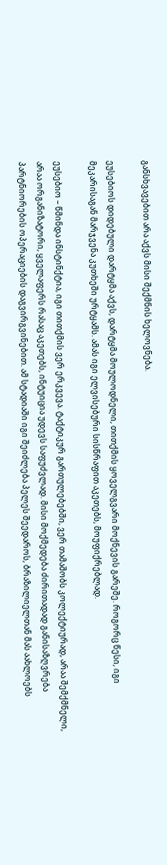განსხვავებით არა აქვს მისი შექმნის ხელოვნება.

ეუსებიოს დიდებული დარტყმა აქვს, დარტყმა მოულოდნელი, თითქმის ყოველგვარი მოქნევის გარეშე. როგორც წესი, იგი მეკარისაგან მარჯვენა კუთხეში ურტყამს. ამას იგი ელვისებური სისწრაფით აკეთებს, მოუფიქრებლად.

ეუსებიო – წმინდა ინსტინქტია, იგი თითქმის ვერ ერკვევა. ტაქტიკურ გართულებებში, ვერ თამაშობს კოლექტიურად, არაა შემქმნელი, არაა ორგანიზატორი, ყველაფერს რასაც აკეთებს, ინტუიცია უდევს საფუძვლად. მისი მოქმედება ძირითადად განისაზღვრება პარტნიორების ოპერაციების დაგვირგვინებით. ამ სტადიაში იგი შეიძლება პელეს შეედაროს, ბრაზილიელთან მას აახლოებს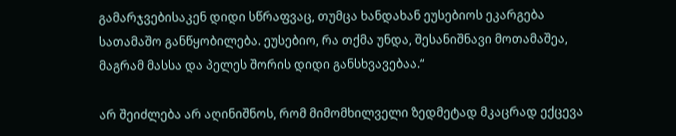გამარჯვებისაკენ დიდი სწრაფვაც, თუმცა ხანდახან ეუსებიოს ეკარგება სათამაშო განწყობილება. ეუსებიო, რა თქმა უნდა, შესანიშნავი მოთამაშეა, მაგრამ მასსა და პელეს შორის დიდი განსხვავებაა.“

არ შეიძლება არ აღინიშნოს, რომ მიმომხილველი ზედმეტად მკაცრად ექცევა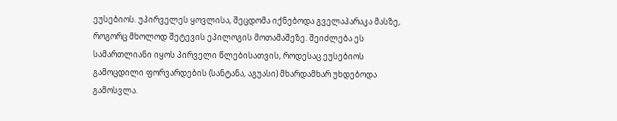ეუსებიოს. უპირველეს ყოვლისა, შეცდომა იქნებოდა გველაპარაკა მასზე, როგორც მხოლოდ შეტევის ეპილოგის მოთამაშეზე. შეიძლება ეს სამართლიანი იყოს პირველი წლებისათვის, როდესაც ეუსებიოს გამოცდილი ფორვარდების (სანტანა, აგუასი) მხარდამხარ უხდებოდა გამოსვლა.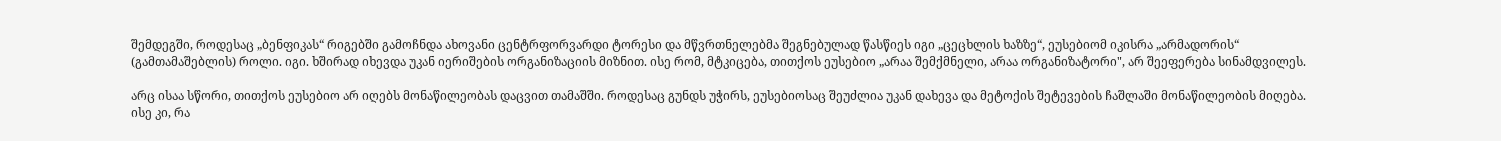შემდეგში, როდესაც „ბენფიკას“ რიგებში გამოჩნდა ახოვანი ცენტრფორვარდი ტორესი და მწვრთნელებმა შეგნებულად წასწიეს იგი „ცეცხლის ხაზზე“, ეუსებიომ იკისრა „არმადორის“ (გამთამაშებლის) როლი. იგი. ხშირად იხევდა უკან იერიშების ორგანიზაციის მიზნით. ისე რომ, მტკიცება, თითქოს ეუსებიო „არაა შემქმნელი, არაა ორგანიზატორი", არ შეეფერება სინამდვილეს.

არც ისაა სწორი, თითქოს ეუსებიო არ იღებს მონაწილეობას დაცვით თამაშში. როდესაც გუნდს უჭირს, ეუსებიოსაც შეუძლია უკან დახევა და მეტოქის შეტევების ჩაშლაში მონაწილეობის მიღება. ისე კი, რა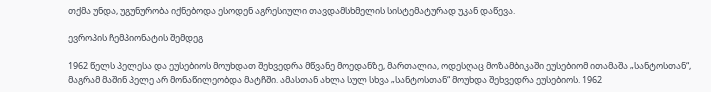თქმა უნდა, უგუნურობა იქნებოდა ესოდენ აგრესიული თავდამსხმელის სისტემატურად უკან დაწევა.

ევროპის ჩემპიონატის შემდეგ

1962 წელს პელესა და ეუსებიოს მოუხდათ შეხვედრა მწვანე მოედანზე, მართალია, ოდესღაც მოზამბიკაში ეუსებიომ ითამაშა „სანტოსთან“, მაგრამ მაშინ პელე არ მონაწილეობდა მატჩში. ამასთან ახლა სულ სხვა „სანტოსთან“ მოუხდა შეხვედრა ეუსებიოს. 1962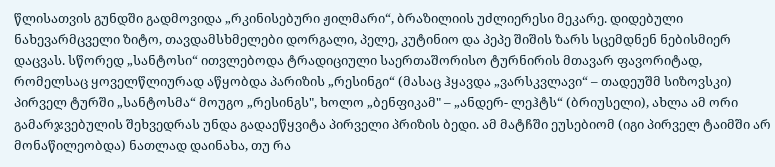წლისათვის გუნდში გადმოვიდა „რკინისებური ჟილმარი“, ბრაზილიის უძლიერესი მეკარე. დიდებული ნახევარმცველი ზიტო, თავდამსხმელები დორგალი, პელე, კუტინიო და პეპე შიშის ზარს სცემდნენ ნებისმიერ დაცვას. სწორედ „სანტოსი“ ითვლებოდა ტრადიციული საერთაშორისო ტურნირის მთავარ ფავორიტად, რომელსაც ყოველწლიურად აწყობდა პარიზის „რესინგი“ (მასაც ჰყავდა „ვარსკვლავი“ – თადეუშმ სიზოვსკი) პირველ ტურში „სანტოსმა“ მოუგო „რესინგს", ხოლო „ბენფიკამ" – „ანდერ- ლეჰტს“ (ბრიუსელი), ახლა ამ ორი გამარჯვებულის შეხვედრას უნდა გადაეწყვიტა პირველი პრიზის ბედი. ამ მატჩში ეუსებიომ (იგი პირველ ტაიმში არ მონაწილეობდა) ნათლად დაინახა, თუ რა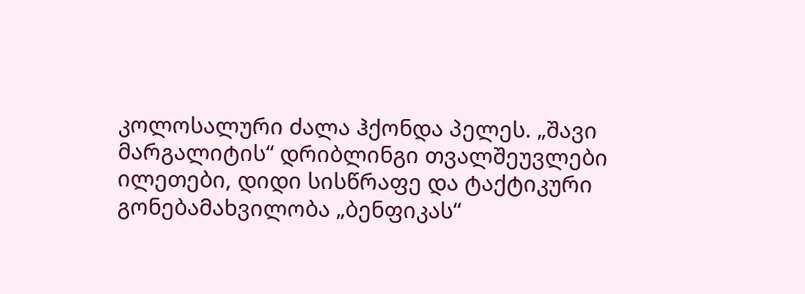კოლოსალური ძალა ჰქონდა პელეს. „შავი მარგალიტის“ დრიბლინგი თვალშეუვლები ილეთები, დიდი სისწრაფე და ტაქტიკური გონებამახვილობა „ბენფიკას“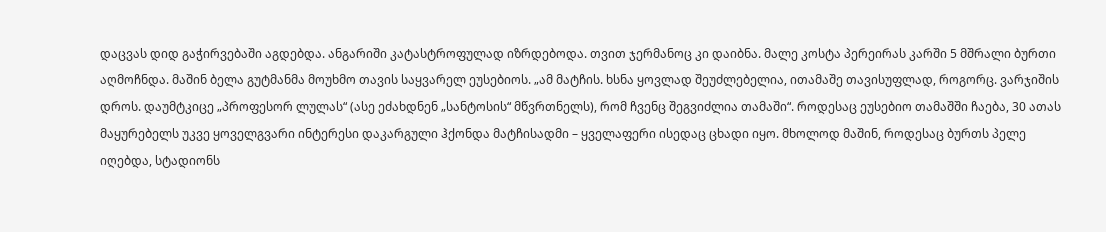დაცვას დიდ გაჭირვებაში აგდებდა. ანგარიში კატასტროფულად იზრდებოდა. თვით ჯერმანოც კი დაიბნა. მალე კოსტა პერეირას კარში 5 მშრალი ბურთი აღმოჩნდა. მაშინ ბელა გუტმანმა მოუხმო თავის საყვარელ ეუსებიოს. „ამ მატჩის. ხსნა ყოვლად შეუძლებელია, ითამაშე თავისუფლად, როგორც. ვარჯიშის დროს. დაუმტკიცე „პროფესორ ლულას“ (ასე ეძახდნენ „სანტოსის“ მწვრთნელს), რომ ჩვენც შეგვიძლია თამაში“. როდესაც ეუსებიო თამაშში ჩაება, 30 ათას მაყურებელს უკვე ყოველგვარი ინტერესი დაკარგული ჰქონდა მატჩისადმი – ყველაფერი ისედაც ცხადი იყო. მხოლოდ მაშინ, როდესაც ბურთს პელე იღებდა, სტადიონს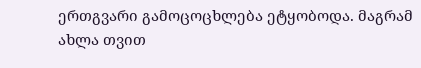ერთგვარი გამოცოცხლება ეტყობოდა. მაგრამ ახლა თვით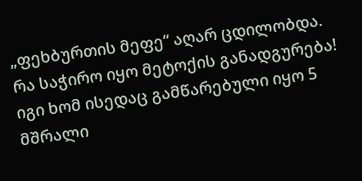„ფეხბურთის მეფე“ აღარ ცდილობდა. რა საჭირო იყო მეტოქის განადგურება! იგი ხომ ისედაც გამწარებული იყო 5 მშრალი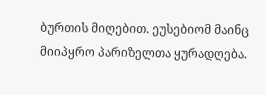ბურთის მიღებით. ეუსებიომ მაინც მიიპყრო პარიზელთა ყურადღება.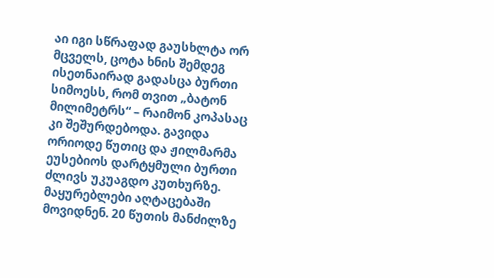აი იგი სწრაფად გაუსხლტა ორ მცველს, ცოტა ხნის შემდეგ ისეთნაირად გადასცა ბურთი სიმოესს, რომ თვით „ბატონ მილიმეტრს“ – რაიმონ კოპასაც კი შეშურდებოდა. გავიდა ორიოდე წუთიც და ჟილმარმა ეუსებიოს დარტყმული ბურთი ძლივს უკუაგდო კუთხურზე. მაყურებლები აღტაცებაში მოვიდნენ. 20 წუთის მანძილზე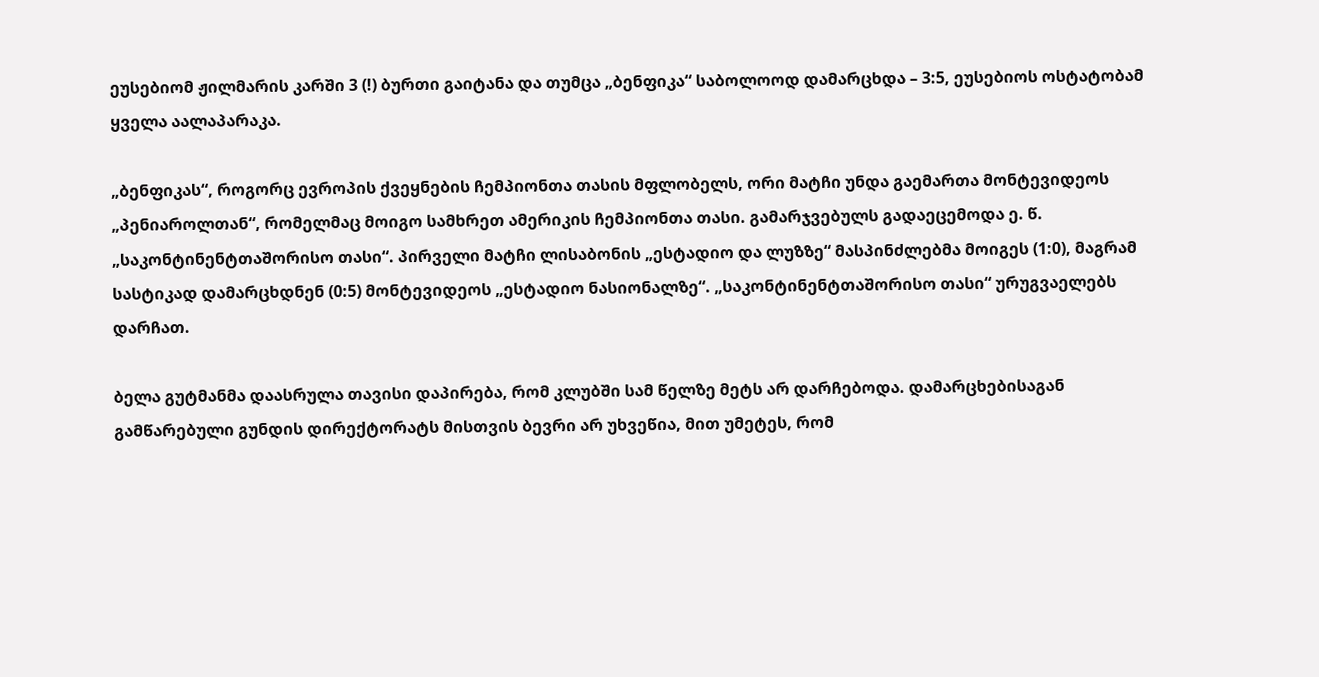ეუსებიომ ჟილმარის კარში 3 (!) ბურთი გაიტანა და თუმცა „ბენფიკა“ საბოლოოდ დამარცხდა – 3:5, ეუსებიოს ოსტატობამ ყველა აალაპარაკა.

„ბენფიკას“, როგორც ევროპის ქვეყნების ჩემპიონთა თასის მფლობელს, ორი მატჩი უნდა გაემართა მონტევიდეოს „პენიაროლთან“, რომელმაც მოიგო სამხრეთ ამერიკის ჩემპიონთა თასი. გამარჯვებულს გადაეცემოდა ე. წ. „საკონტინენტთაშორისო თასი“. პირველი მატჩი ლისაბონის „ესტადიო და ლუზზე“ მასპინძლებმა მოიგეს (1:0), მაგრამ სასტიკად დამარცხდნენ (0:5) მონტევიდეოს „ესტადიო ნასიონალზე“. „საკონტინენტთაშორისო თასი“ ურუგვაელებს დარჩათ.

ბელა გუტმანმა დაასრულა თავისი დაპირება, რომ კლუბში სამ წელზე მეტს არ დარჩებოდა. დამარცხებისაგან გამწარებული გუნდის დირექტორატს მისთვის ბევრი არ უხვეწია, მით უმეტეს, რომ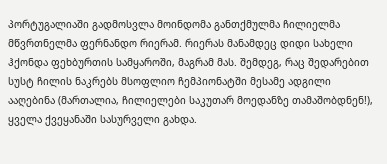პორტუგალიაში გადმოსვლა მოინდომა განთქმულმა ჩილიელმა მწვრთნელმა ფერნანდო რიერამ. რიერას მანამდეც დიდი სახელი ჰქონდა ფეხბურთის სამყაროში, მაგრამ მას. შემდეგ, რაც შედარებით სუსტ ჩილის ნაკრებს მსოფლიო ჩემპიონატში მესამე ადგილი ააღებინა (მართალია, ჩილიელები საკუთარ მოედანზე თამაშობდნენ!), ყველა ქვეყანაში სასურველი გახდა.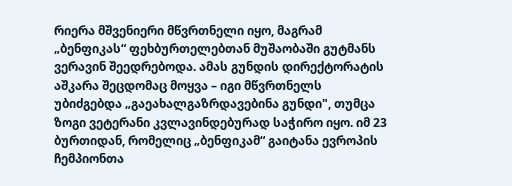რიერა მშვენიერი მწვრთნელი იყო, მაგრამ „ბენფიკას“ ფეხბურთელებთან მუშაობაში გუტმანს ვერავინ შეედრებოდა. ამას გუნდის დირექტორატის აშკარა შეცდომაც მოყვა – იგი მწვრთნელს უბიძგებდა „გაეახალგაზრდავებინა გუნდი", თუმცა ზოგი ვეტერანი კვლავინდებურად საჭირო იყო. იმ 23 ბურთიდან, რომელიც „ბენფიკამ“ გაიტანა ევროპის ჩემპიონთა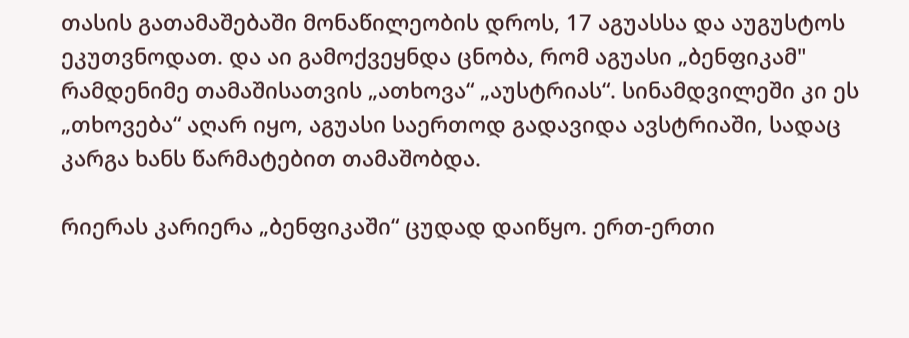თასის გათამაშებაში მონაწილეობის დროს, 17 აგუასსა და აუგუსტოს ეკუთვნოდათ. და აი გამოქვეყნდა ცნობა, რომ აგუასი „ბენფიკამ" რამდენიმე თამაშისათვის „ათხოვა“ „აუსტრიას“. სინამდვილეში კი ეს „თხოვება“ აღარ იყო, აგუასი საერთოდ გადავიდა ავსტრიაში, სადაც კარგა ხანს წარმატებით თამაშობდა.

რიერას კარიერა „ბენფიკაში“ ცუდად დაიწყო. ერთ-ერთი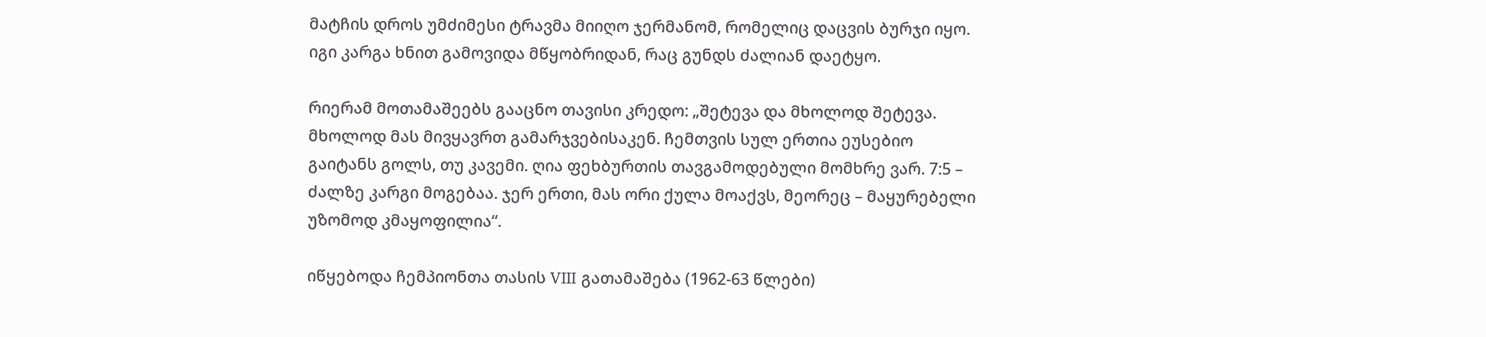მატჩის დროს უმძიმესი ტრავმა მიიღო ჯერმანომ, რომელიც დაცვის ბურჯი იყო. იგი კარგა ხნით გამოვიდა მწყობრიდან, რაც გუნდს ძალიან დაეტყო.

რიერამ მოთამაშეებს გააცნო თავისი კრედო: „შეტევა და მხოლოდ შეტევა. მხოლოდ მას მივყავრთ გამარჯვებისაკენ. ჩემთვის სულ ერთია ეუსებიო გაიტანს გოლს, თუ კავემი. ღია ფეხბურთის თავგამოდებული მომხრე ვარ. 7:5 – ძალზე კარგი მოგებაა. ჯერ ერთი, მას ორი ქულა მოაქვს, მეორეც – მაყურებელი უზომოდ კმაყოფილია“.

იწყებოდა ჩემპიონთა თასის VIII გათამაშება (1962-63 წლები)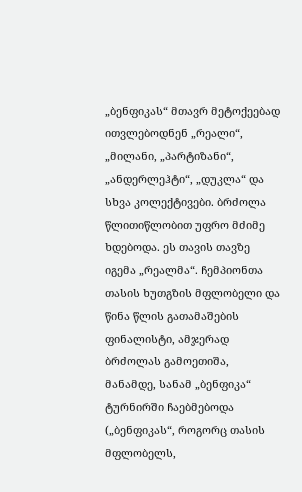„ბენფიკას“ მთავრ მეტოქეებად ითვლებოდნენ „რეალი“, „მილანი, „პარტიზანი“, „ანდერლეჰტი“, „დუკლა“ და სხვა კოლექტივები. ბრძოლა წლითიწლობით უფრო მძიმე ხდებოდა. ეს თავის თავზე იგემა „რეალმა“. ჩემპიონთა თასის ხუთგზის მფლობელი და წინა წლის გათამაშების ფინალისტი, ამჯერად ბრძოლას გამოეთიშა, მანამდე, სანამ „ბენფიკა“ ტურნირში ჩაებმებოდა („ბენფიკას“, როგორც თასის მფლობელს,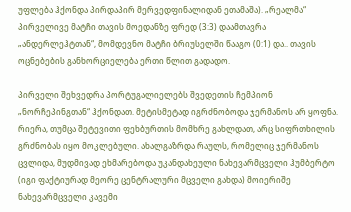უფლება ჰქონდა პირდაპირ მერვედფინალიდან ეთამაშა). „რეალმა“ პირველივე მატჩი თავის მოედანზე ფრედ (3:3) დაამთავრა „ანდერლეჰტთან“, მომდევნო მატჩი ბრიუსელში წააგო (0:1) და.. თავის ოცნებების განხორციელება ერთი წლით გადადო.

პირველი შეხვედრა პორტუგალიელებს შვედეთის ჩემპიონ „ნორჩეპინგთან“ ჰქონდათ. მეტისმეტად იგრძნობოდა ჯერმანოს არ ყოფნა. რიერა, თუმცა შეტევითი ფეხბურთის მომხრე გახლდათ, არც სიფრთხილის გრძნობას იყო მოკლებული. ახალგაზრდა რაულს, რომელიც ჯერმანოს ცვლიდა, მუდმივად ეხმარებოდა უკანდახეული ნახევარმცველი ჰუმბერტო (იგი ფაქტიურად მეორე ცენტრალური მცველი გახდა) მოიერიშე ნახევარმცველი კავემი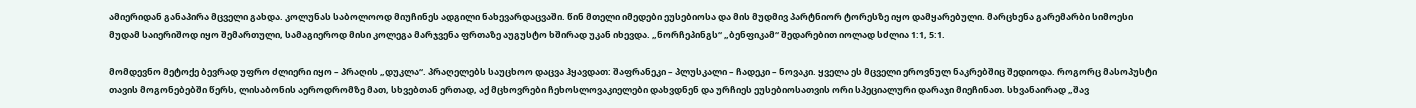ამიერიდან განაპირა მცველი გახდა. კოლუნას საბოლოოდ მიუჩინეს ადგილი ნახევარდაცვაში. წინ მთელი იმედები ეუსებიოსა და მის მუდმივ პარტნიორ ტორესზე იყო დამყარებული. მარცხენა გარემარბი სიმოესი მუდამ საიერიშოდ იყო შემართული, სამაგიეროდ მისი კოლეგა მარჯვენა ფრთაზე აუგუსტო ხშირად უკან იხევდა. „ნორჩეპინგს“ „ბენფიკამ“ შედარებით იოლად სძლია 1:1, 5:1.

მომდევნო მეტოქე ბევრად უფრო ძლიერი იყო – პრაღის „დუკლა“. პრაღელებს საუცხოო დაცვა ჰყავდათ: შაფრანეკი – პლუსკალი – ჩადეკი – ნოვაკი. ყველა ეს მცველი ეროვნულ ნაკრებშიც შედიოდა. როგორც მასოპუსტი თავის მოგონებებში წერს, ლისაბონის აეროდრომზე მათ, სხვებთან ერთად, აქ მცხოვრები ჩეხოსლოვაკიელები დახვდნენ და ურჩიეს ეუსებიოსათვის ორი სპეციალური დარაჯი მიეჩინათ. სხვანაირად „შავ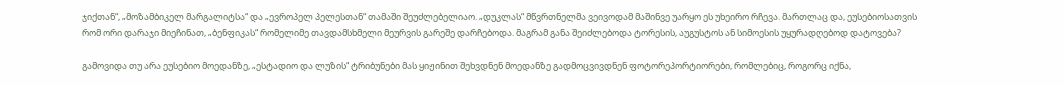ჯიქთან“, „მოზამბიკელ მარგალიტსა“ და „ევროპელ პელესთან“ თამაში შეუძლებელიაო. „დუკლას“ მწვრთნელმა ვეივოდამ მაშინვე უარყო ეს უხეირო რჩევა. მართლაც და, ეუსებიოსათვის რომ ორი დარაჯი მიეჩინათ, „ბენფიკას“ რომელიმე თავდამსხმელი მეურვის გარეშე დარჩებოდა. მაგრამ განა შეიძლებოდა ტორესის, აუგუსტოს ან სიმოესის უყურადღებოდ დატოვება?

გამოვიდა თუ არა ეუსებიო მოედანზე, „ესტადიო და ლუზის“ ტრიბუნები მას ყიჟინით შეხვდნენ მოედანზე გადმოცვივდნენ ფოტორეპორტიორები, რომლებიც, როგორც იქნა,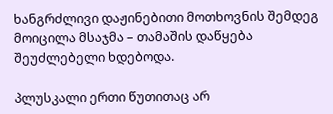ხანგრძლივი დაჟინებითი მოთხოვნის შემდეგ მოიცილა მსაჯმა – თამაშის დაწყება შეუძლებელი ხდებოდა.

პლუსკალი ერთი წუთითაც არ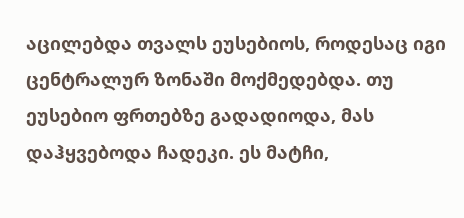აცილებდა თვალს ეუსებიოს, როდესაც იგი ცენტრალურ ზონაში მოქმედებდა. თუ ეუსებიო ფრთებზე გადადიოდა, მას დაჰყვებოდა ჩადეკი. ეს მატჩი,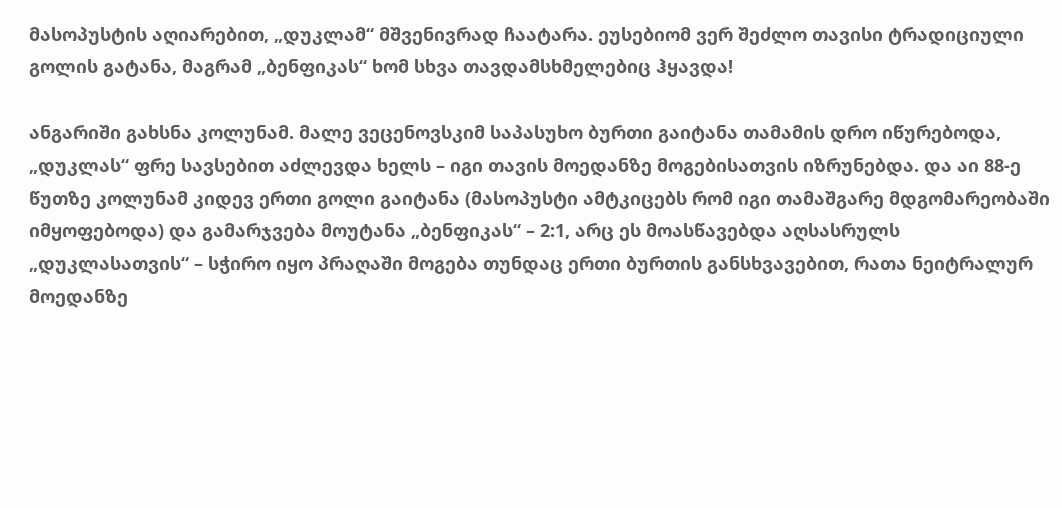მასოპუსტის აღიარებით, „დუკლამ“ მშვენივრად ჩაატარა. ეუსებიომ ვერ შეძლო თავისი ტრადიციული გოლის გატანა, მაგრამ „ბენფიკას“ ხომ სხვა თავდამსხმელებიც ჰყავდა!

ანგარიში გახსნა კოლუნამ. მალე ვეცენოვსკიმ საპასუხო ბურთი გაიტანა თამამის დრო იწურებოდა, „დუკლას“ ფრე სავსებით აძლევდა ხელს – იგი თავის მოედანზე მოგებისათვის იზრუნებდა. და აი 88-ე წუთზე კოლუნამ კიდევ ერთი გოლი გაიტანა (მასოპუსტი ამტკიცებს რომ იგი თამაშგარე მდგომარეობაში იმყოფებოდა) და გამარჯვება მოუტანა „ბენფიკას“ – 2:1, არც ეს მოასწავებდა აღსასრულს „დუკლასათვის“ – სჭირო იყო პრაღაში მოგება თუნდაც ერთი ბურთის განსხვავებით, რათა ნეიტრალურ მოედანზე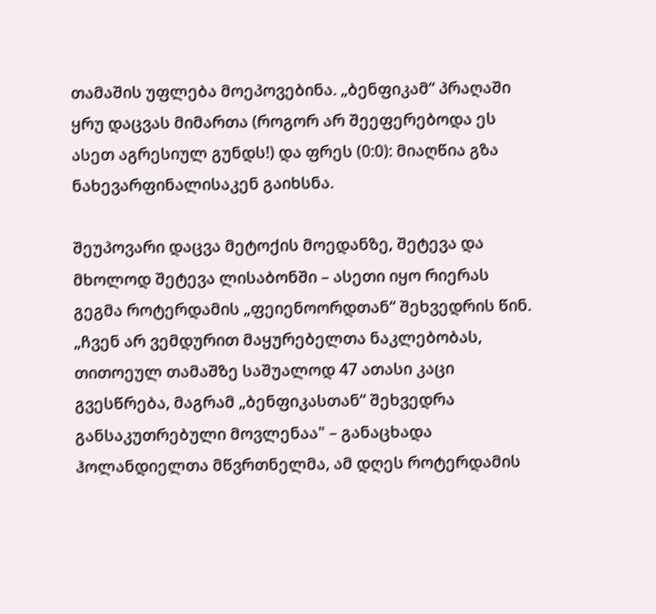თამაშის უფლება მოეპოვებინა. „ბენფიკამ“ პრაღაში ყრუ დაცვას მიმართა (როგორ არ შეეფერებოდა ეს ასეთ აგრესიულ გუნდს!) და ფრეს (0:0): მიაღწია გზა ნახევარფინალისაკენ გაიხსნა.

შეუპოვარი დაცვა მეტოქის მოედანზე, შეტევა და მხოლოდ შეტევა ლისაბონში – ასეთი იყო რიერას გეგმა როტერდამის „ფეიენოორდთან“ შეხვედრის წინ. „ჩვენ არ ვემდურით მაყურებელთა ნაკლებობას, თითოეულ თამაშზე საშუალოდ 47 ათასი კაცი გვესწრება, მაგრამ „ბენფიკასთან“ შეხვედრა განსაკუთრებული მოვლენაა" – განაცხადა ჰოლანდიელთა მწვრთნელმა, ამ დღეს როტერდამის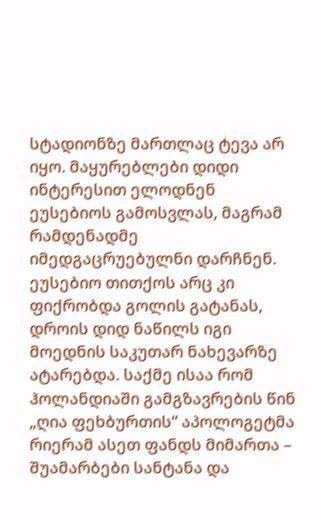სტადიონზე მართლაც ტევა არ იყო. მაყურებლები დიდი ინტერესით ელოდნენ ეუსებიოს გამოსვლას, მაგრამ რამდენადმე იმედგაცრუებულნი დარჩნენ. ეუსებიო თითქოს არც კი ფიქრობდა გოლის გატანას, დროის დიდ ნაწილს იგი მოედნის საკუთარ ნახევარზე ატარებდა. საქმე ისაა რომ ჰოლანდიაში გამგზავრების წინ „ღია ფეხბურთის“ აპოლოგეტმა რიერამ ასეთ ფანდს მიმართა – შუამარბები სანტანა და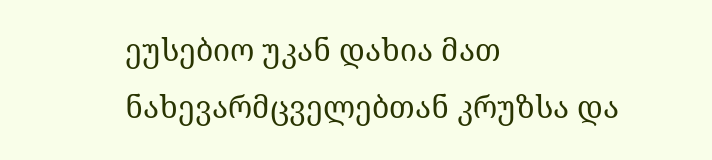ეუსებიო უკან დახია მათ ნახევარმცველებთან კრუზსა და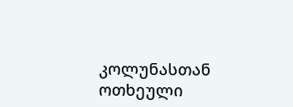კოლუნასთან ოთხეული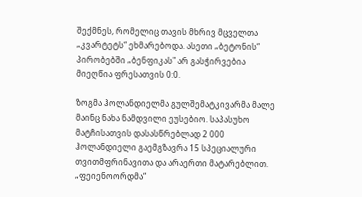შექმნეს, რომელიც თავის მხრივ მცველთა „კვარტეტს“ ეხმარებოდა. ასეთი „ბეტონის“ პირობებში „ბენფიკას" არ გასჭირვებია მიეღწია ფრესათვის 0:0.

ზოგმა ჰოლანდიელმა გულშემატკივარმა მალე მაინც ნახა ნამდვილი ეუსებიო. საპასუხო მატჩისათვის დასასწრებლად 2 000 ჰოლანდიელი გაემგზავრა 15 სპეციალური თვითმფრინავითა და არაერთი მატარებლით. „ფეიენოორდმა“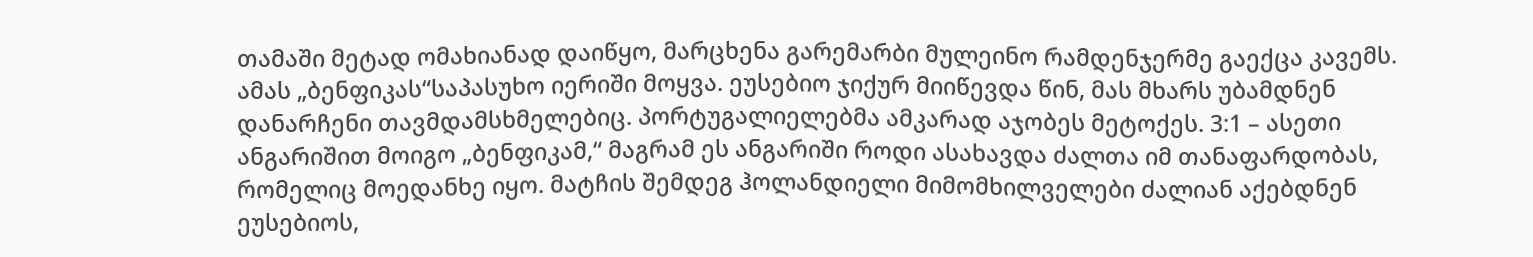თამაში მეტად ომახიანად დაიწყო, მარცხენა გარემარბი მულეინო რამდენჯერმე გაექცა კავემს. ამას „ბენფიკას“საპასუხო იერიში მოყვა. ეუსებიო ჯიქურ მიიწევდა წინ, მას მხარს უბამდნენ დანარჩენი თავმდამსხმელებიც. პორტუგალიელებმა ამკარად აჯობეს მეტოქეს. 3:1 – ასეთი ანგარიშით მოიგო „ბენფიკამ,“ მაგრამ ეს ანგარიში როდი ასახავდა ძალთა იმ თანაფარდობას, რომელიც მოედანხე იყო. მატჩის შემდეგ ჰოლანდიელი მიმომხილველები ძალიან აქებდნენ ეუსებიოს,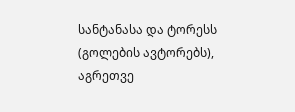სანტანასა და ტორესს (გოლების ავტორებს), აგრეთვე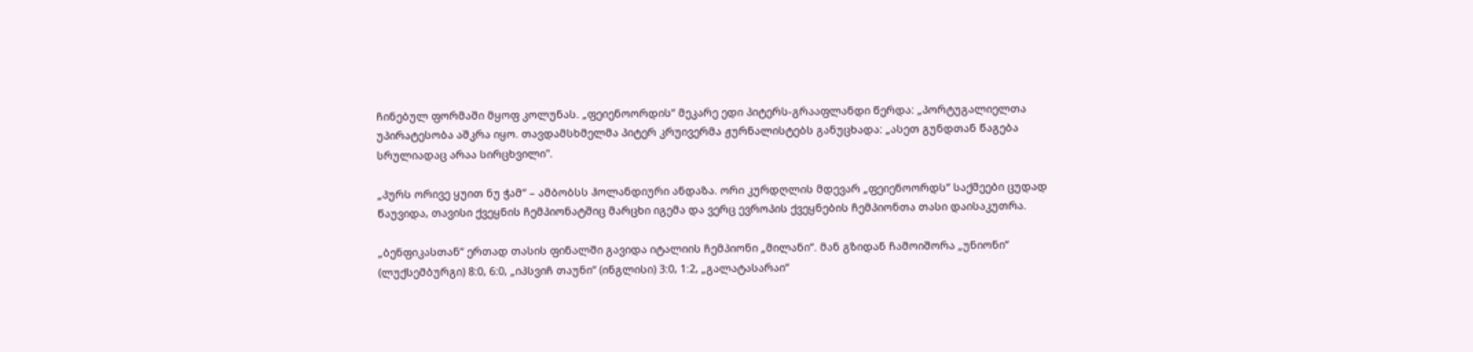ჩინებულ ფორმაში მყოფ კოლუნას. „ფეიენოორდის“ მეკარე ედი პიტერს-გრააფლანდი წერდა: „პორტუგალიელთა უპირატესობა აშკრა იყო. თავდამსხმელმა პიტერ კრუივერმა ჟურნალისტებს განუცხადა: „ასეთ გუნდთან წაგება სრულიადაც არაა სირცხვილი".

„პურს ორივე ყუით ნუ ჭამ“ – ამბობსს ჰოლანდიური ანდაზა. ორი კურდღლის მდევარ „ფეიენოორდს“ საქმეები ცუდად წაუვიდა, თავისი ქვეყნის ჩემპიონატშიც მარცხი იგემა და ვერც ევროპის ქვეყნების ჩემპიონთა თასი დაისაკუთრა.

„ბენფიკასთან“ ერთად თასის ფინალში გავიდა იტალიის ჩემპიონი „მილანი“. მან გზიდან ჩამოიშორა „უნიონი“ (ლუქსემბურგი) 8:0, 6:0, „იპსვიჩ თაუნი“ (ინგლისი) 3:0, 1:2, „გალატასარაი“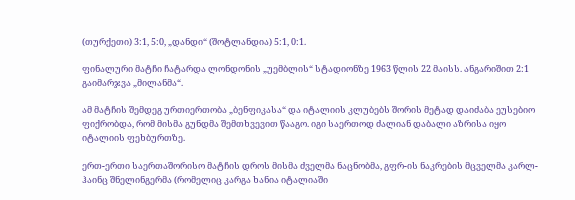(თურქეთი) 3:1, 5:0, „დანდი“ (შოტლანდია) 5:1, 0:1.

ფინალური მატჩი ჩატარდა ლონდონის „უემბლის“ სტადიონზე 1963 წლის 22 მაისს. ანგარიშით 2:1 გაიმარჯვა „მილანმა“.

ამ მატჩის შემდეგ ურთიერთობა „ბენფიკასა“ და იტალიის კლუბებს შორის მეტად დაიძაბა ეუსებიო ფიქრობდა, რომ მისმა გუნდმა შემთხვევით წააგო. იგი საერთოდ ძალიან დაბალი აზრისა იყო იტალიის ფეხბურთზე.

ერთ-ერთი საერთაშორისო მატჩის დროს მისმა ძველმა ნაცნობმა, გფრ-ის ნაკრების მცველმა კარლ-ჰაინც შნელინგერმა (რომელიც კარგა ხანია იტალიაში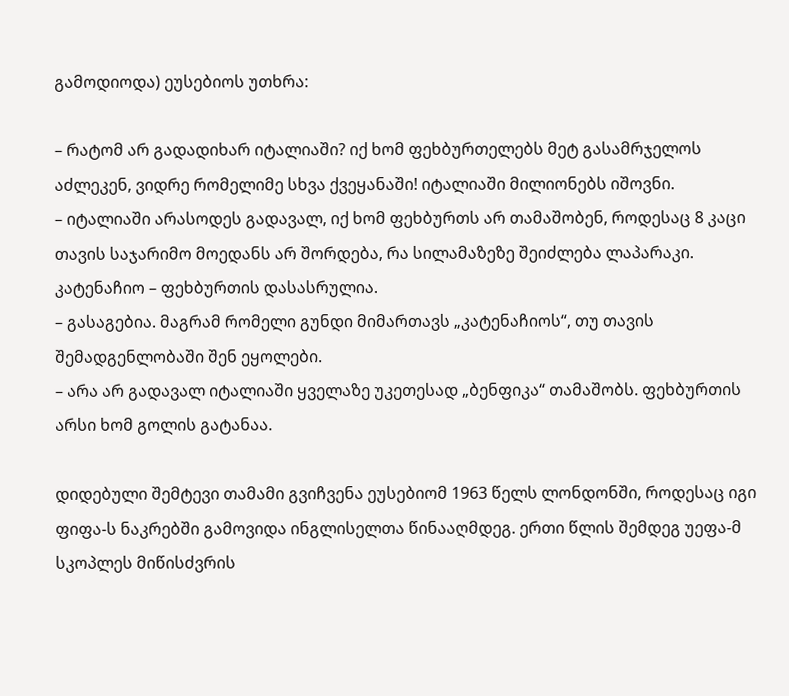გამოდიოდა) ეუსებიოს უთხრა:

– რატომ არ გადადიხარ იტალიაში? იქ ხომ ფეხბურთელებს მეტ გასამრჯელოს აძლეკენ, ვიდრე რომელიმე სხვა ქვეყანაში! იტალიაში მილიონებს იშოვნი.
– იტალიაში არასოდეს გადავალ, იქ ხომ ფეხბურთს არ თამაშობენ, როდესაც 8 კაცი თავის საჯარიმო მოედანს არ შორდება, რა სილამაზეზე შეიძლება ლაპარაკი. კატენაჩიო – ფეხბურთის დასასრულია.
– გასაგებია. მაგრამ რომელი გუნდი მიმართავს „კატენაჩიოს“, თუ თავის შემადგენლობაში შენ ეყოლები.
– არა არ გადავალ იტალიაში ყველაზე უკეთესად „ბენფიკა“ თამაშობს. ფეხბურთის არსი ხომ გოლის გატანაა.

დიდებული შემტევი თამამი გვიჩვენა ეუსებიომ 1963 წელს ლონდონში, როდესაც იგი ფიფა-ს ნაკრებში გამოვიდა ინგლისელთა წინააღმდეგ. ერთი წლის შემდეგ უეფა-მ სკოპლეს მიწისძვრის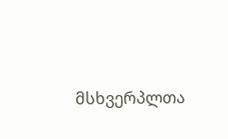მსხვერპლთა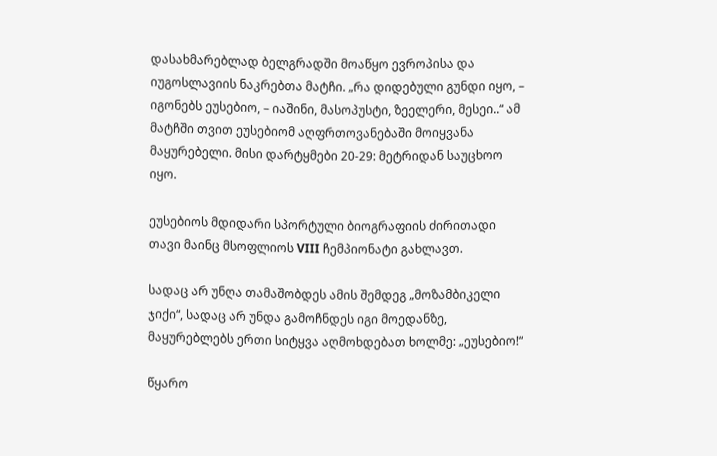დასახმარებლად ბელგრადში მოაწყო ევროპისა და იუგოსლავიის ნაკრებთა მატჩი. „რა დიდებული გუნდი იყო, – იგონებს ეუსებიო, – იაშინი, მასოპუსტი, ზეელერი, მესეი..“ ამ მატჩში თვით ეუსებიომ აღფრთოვანებაში მოიყვანა მაყურებელი. მისი დარტყმები 20-29: მეტრიდან საუცხოო იყო.

ეუსებიოს მდიდარი სპორტული ბიოგრაფიის ძირითადი თავი მაინც მსოფლიოს VIII ჩემპიონატი გახლავთ.

სადაც არ უნღა თამაშობდეს ამის შემდეგ „მოზამბიკელი ჯიქი“, სადაც არ უნდა გამოჩნდეს იგი მოედანზე, მაყურებლებს ერთი სიტყვა აღმოხდებათ ხოლმე: „ეუსებიო!“

წყარო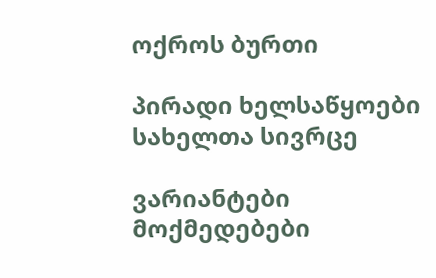ოქროს ბურთი

პირადი ხელსაწყოები
სახელთა სივრცე

ვარიანტები
მოქმედებები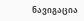ნავიგაცია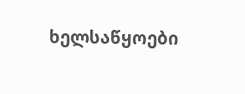ხელსაწყოები